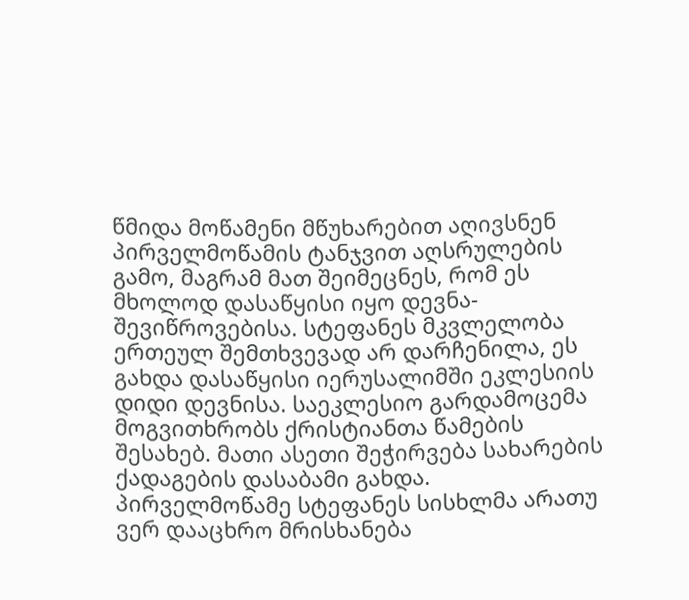წმიდა მოწამენი მწუხარებით აღივსნენ პირველმოწამის ტანჯვით აღსრულების გამო, მაგრამ მათ შეიმეცნეს, რომ ეს მხოლოდ დასაწყისი იყო დევნა-შევიწროვებისა. სტეფანეს მკვლელობა ერთეულ შემთხვევად არ დარჩენილა, ეს გახდა დასაწყისი იერუსალიმში ეკლესიის დიდი დევნისა. საეკლესიო გარდამოცემა მოგვითხრობს ქრისტიანთა წამების შესახებ. მათი ასეთი შეჭირვება სახარების ქადაგების დასაბამი გახდა.
პირველმოწამე სტეფანეს სისხლმა არათუ ვერ დააცხრო მრისხანება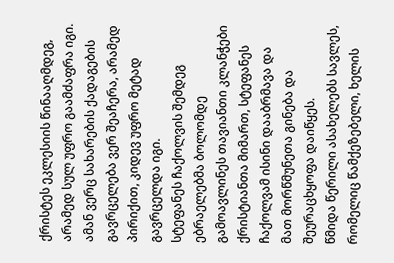ქრისტეს ეკლესიის წინააღმდეგ, არამედ სულ უფრო გაამძაფრა იგი. ამან ვერც სახარების ქადაგების გავრცელება ვერ შეაჩერა, არამედ პირიქით, კიდევ უფრო მეტად გავრცელდა იგი.
სტეფანეს ჩაქოლვის შემდეგ ებრაელებმა ბოლომდე გამოავლინეს თავიანთი კლანჭები ქრისტიანთა მიმართ, სტეფანეს ჩაქოლვამ ისინი დააბრმავა და მათ მორწმუნეთა გინება და შეურაცხყოფა დაიწყეს.
წმიდა წერილი ასახელებს სავლეს, რომელიც წამქეზებელი, ხელის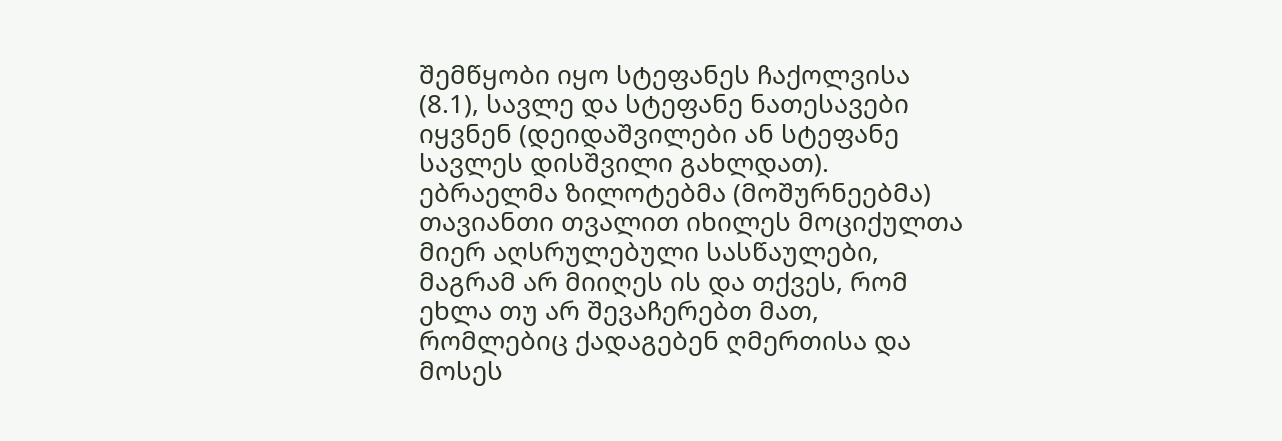შემწყობი იყო სტეფანეს ჩაქოლვისა (8.1), სავლე და სტეფანე ნათესავები იყვნენ (დეიდაშვილები ან სტეფანე სავლეს დისშვილი გახლდათ).
ებრაელმა ზილოტებმა (მოშურნეებმა) თავიანთი თვალით იხილეს მოციქულთა მიერ აღსრულებული სასწაულები, მაგრამ არ მიიღეს ის და თქვეს, რომ ეხლა თუ არ შევაჩერებთ მათ, რომლებიც ქადაგებენ ღმერთისა და მოსეს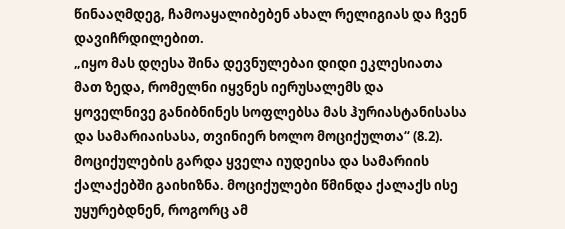წინააღმდეგ, ჩამოაყალიბებენ ახალ რელიგიას და ჩვენ დავიჩრდილებით.
„იყო მას დღესა შინა დევნულებაი დიდი ეკლესიათა მათ ზედა, რომელნი იყვნეს იერუსალემს და ყოველნივე განიბნინეს სოფლებსა მას ჰურიასტანისასა და სამარიაისასა, თვინიერ ხოლო მოციქულთა“ (8.2). მოციქულების გარდა ყველა იუდეისა და სამარიის ქალაქებში გაიხიზნა. მოციქულები წმინდა ქალაქს ისე უყურებდნენ, როგორც ამ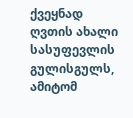ქვეყნად ღვთის ახალი სასუფევლის გულისგულს, ამიტომ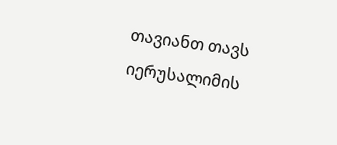თავიანთ თავს იერუსალიმის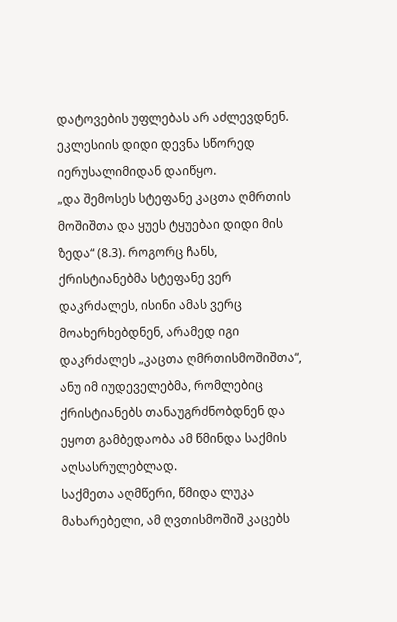დატოვების უფლებას არ აძლევდნენ. ეკლესიის დიდი დევნა სწორედ იერუსალიმიდან დაიწყო.
„და შემოსეს სტეფანე კაცთა ღმრთის მოშიშთა და ყუეს ტყუებაი დიდი მის ზედა“ (8.3). როგორც ჩანს, ქრისტიანებმა სტეფანე ვერ დაკრძალეს, ისინი ამას ვერც მოახერხებდნენ, არამედ იგი დაკრძალეს „კაცთა ღმრთისმოშიშთა“, ანუ იმ იუდეველებმა, რომლებიც ქრისტიანებს თანაუგრძნობდნენ და ეყოთ გამბედაობა ამ წმინდა საქმის აღსასრულებლად.
საქმეთა აღმწერი, წმიდა ლუკა მახარებელი, ამ ღვთისმოშიშ კაცებს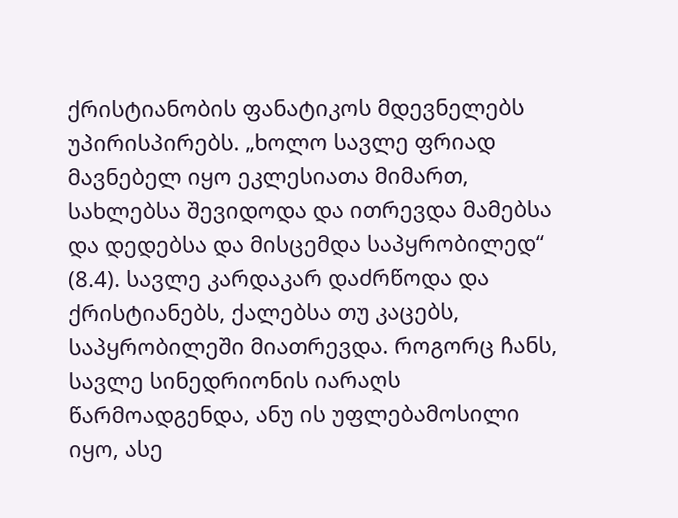ქრისტიანობის ფანატიკოს მდევნელებს უპირისპირებს. „ხოლო სავლე ფრიად მავნებელ იყო ეკლესიათა მიმართ, სახლებსა შევიდოდა და ითრევდა მამებსა და დედებსა და მისცემდა საპყრობილედ“ (8.4). სავლე კარდაკარ დაძრწოდა და ქრისტიანებს, ქალებსა თუ კაცებს, საპყრობილეში მიათრევდა. როგორც ჩანს, სავლე სინედრიონის იარაღს წარმოადგენდა, ანუ ის უფლებამოსილი იყო, ასე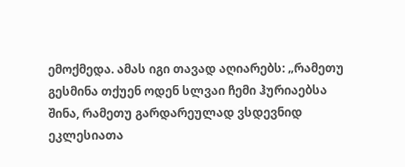ემოქმედა. ამას იგი თავად აღიარებს: „რამეთუ გესმინა თქუენ ოდენ სლვაი ჩემი ჰურიაებსა შინა, რამეთუ გარდარეულად ვსდევნიდ ეკლესიათა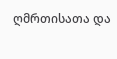ღმრთისათა და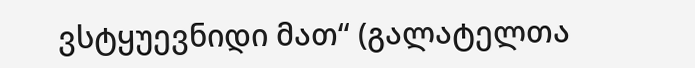ვსტყუევნიდი მათ“ (გალატელთა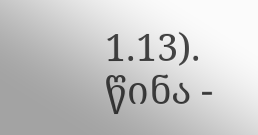1.13).
წინა -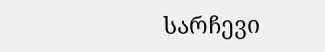სარჩევი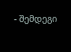- შემდეგი